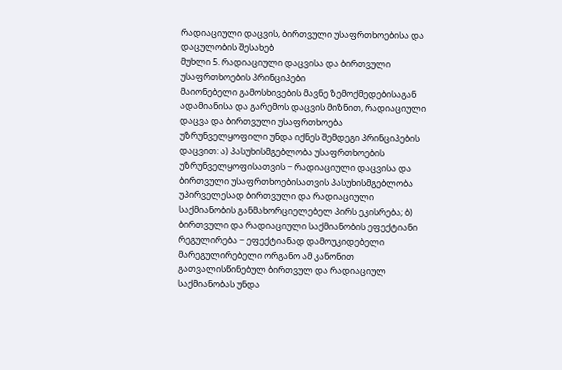რადიაციული დაცვის, ბირთვული უსაფრთხოებისა და დაცულობის შესახებ
მუხლი 5. რადიაციული დაცვისა და ბირთვული უსაფრთხოების პრინციპები
მაიონებელი გამოსხივების მავნე ზემოქმედებისაგან ადამიანისა და გარემოს დაცვის მიზნით, რადიაციული დაცვა და ბირთვული უსაფრთხოება უზრუნველყოფილი უნდა იქნეს შემდეგი პრინციპების დაცვით: ა) პასუხისმგებლობა უსაფრთხოების უზრუნველყოფისათვის − რადიაციული დაცვისა და ბირთვული უსაფრთხოებისათვის პასუხისმგებლობა უპირველესად ბირთვული და რადიაციული საქმიანობის განმახორციელებელ პირს ეკისრება; ბ) ბირთვული და რადიაციული საქმიანობის ეფექტიანი რეგულირება − ეფექტიანად დამოუკიდებელი მარეგულირებელი ორგანო ამ კანონით გათვალისწინებულ ბირთვულ და რადიაციულ საქმიანობას უნდა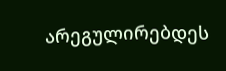არეგულირებდეს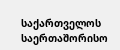საქართველოს საერთაშორისო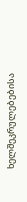ხელშეკრულებებისა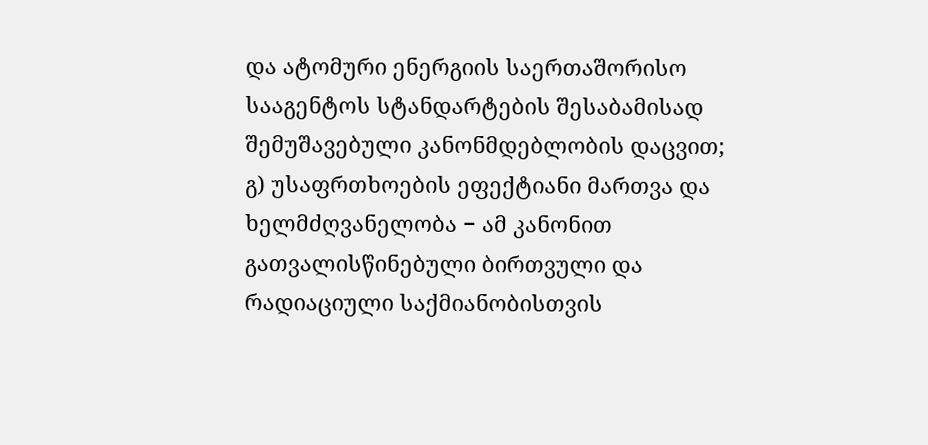და ატომური ენერგიის საერთაშორისო სააგენტოს სტანდარტების შესაბამისად შემუშავებული კანონმდებლობის დაცვით; გ) უსაფრთხოების ეფექტიანი მართვა და ხელმძღვანელობა − ამ კანონით გათვალისწინებული ბირთვული და რადიაციული საქმიანობისთვის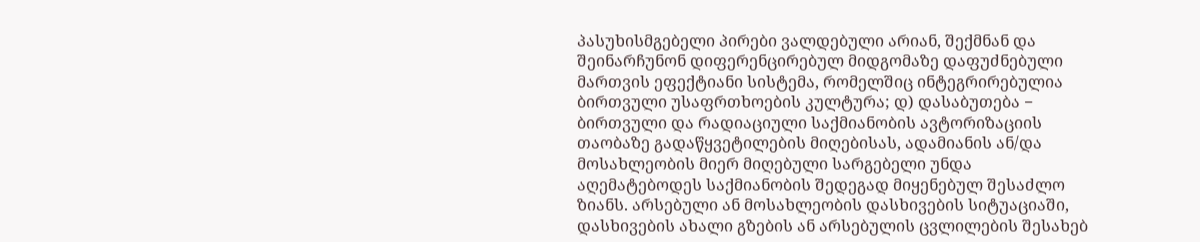პასუხისმგებელი პირები ვალდებული არიან, შექმნან და შეინარჩუნონ დიფერენცირებულ მიდგომაზე დაფუძნებული მართვის ეფექტიანი სისტემა, რომელშიც ინტეგრირებულია ბირთვული უსაფრთხოების კულტურა; დ) დასაბუთება − ბირთვული და რადიაციული საქმიანობის ავტორიზაციის თაობაზე გადაწყვეტილების მიღებისას, ადამიანის ან/და მოსახლეობის მიერ მიღებული სარგებელი უნდა აღემატებოდეს საქმიანობის შედეგად მიყენებულ შესაძლო ზიანს. არსებული ან მოსახლეობის დასხივების სიტუაციაში, დასხივების ახალი გზების ან არსებულის ცვლილების შესახებ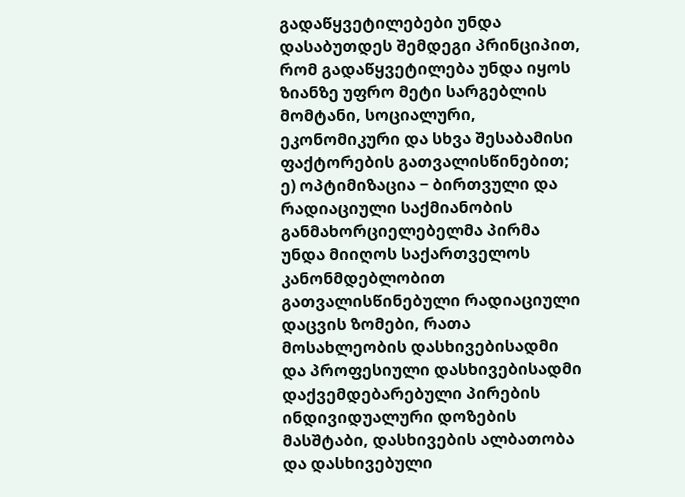გადაწყვეტილებები უნდა დასაბუთდეს შემდეგი პრინციპით, რომ გადაწყვეტილება უნდა იყოს ზიანზე უფრო მეტი სარგებლის მომტანი, სოციალური, ეკონომიკური და სხვა შესაბამისი ფაქტორების გათვალისწინებით; ე) ოპტიმიზაცია − ბირთვული და რადიაციული საქმიანობის განმახორციელებელმა პირმა უნდა მიიღოს საქართველოს კანონმდებლობით გათვალისწინებული რადიაციული დაცვის ზომები, რათა მოსახლეობის დასხივებისადმი და პროფესიული დასხივებისადმი დაქვემდებარებული პირების ინდივიდუალური დოზების მასშტაბი, დასხივების ალბათობა და დასხივებული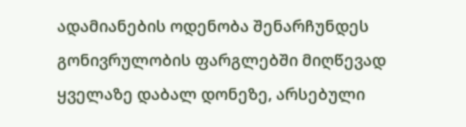ადამიანების ოდენობა შენარჩუნდეს გონივრულობის ფარგლებში მიღწევად ყველაზე დაბალ დონეზე, არსებული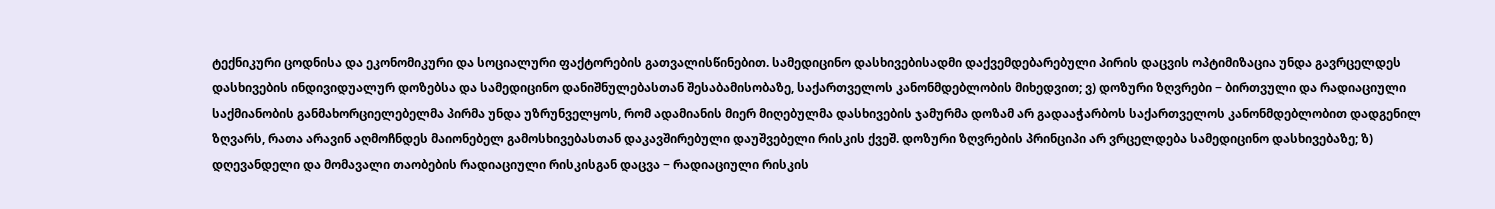ტექნიკური ცოდნისა და ეკონომიკური და სოციალური ფაქტორების გათვალისწინებით. სამედიცინო დასხივებისადმი დაქვემდებარებული პირის დაცვის ოპტიმიზაცია უნდა გავრცელდეს დასხივების ინდივიდუალურ დოზებსა და სამედიცინო დანიშნულებასთან შესაბამისობაზე, საქართველოს კანონმდებლობის მიხედვით; ვ) დოზური ზღვრები − ბირთვული და რადიაციული საქმიანობის განმახორციელებელმა პირმა უნდა უზრუნველყოს, რომ ადამიანის მიერ მიღებულმა დასხივების ჯამურმა დოზამ არ გადააჭარბოს საქართველოს კანონმდებლობით დადგენილ ზღვარს, რათა არავინ აღმოჩნდეს მაიონებელ გამოსხივებასთან დაკავშირებული დაუშვებელი რისკის ქვეშ. დოზური ზღვრების პრინციპი არ ვრცელდება სამედიცინო დასხივებაზე; ზ) დღევანდელი და მომავალი თაობების რადიაციული რისკისგან დაცვა − რადიაციული რისკის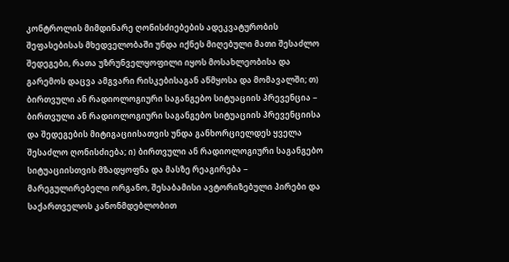კონტროლის მიმდინარე ღონისძიებების ადეკვატურობის შეფასებისას მხედველობაში უნდა იქნეს მიღებული მათი შესაძლო შედეგები, რათა უზრუნველყოფილი იყოს მოსახლეობისა და გარემოს დაცვა ამგვარი რისკებისაგან აწმყოსა და მომავალში; თ) ბირთვული ან რადიოლოგიური საგანგებო სიტუაციის პრევენცია − ბირთვული ან რადიოლოგიური საგანგებო სიტუაციის პრევენციისა და შედეგების მიტიგაციისათვის უნდა განხორციელდეს ყველა შესაძლო ღონისძიება; ი) ბირთვული ან რადიოლოგიური საგანგებო სიტუაციისთვის მზადყოფნა და მასზე რეაგირება − მარეგულირებელი ორგანო, შესაბამისი ავტორიზებული პირები და საქართველოს კანონმდებლობით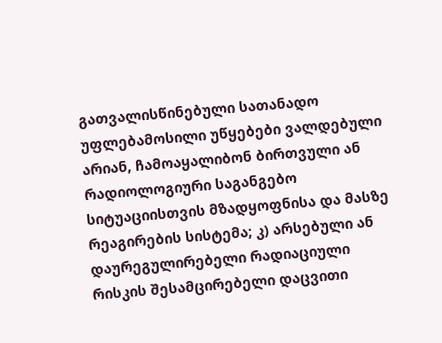გათვალისწინებული სათანადო უფლებამოსილი უწყებები ვალდებული არიან, ჩამოაყალიბონ ბირთვული ან რადიოლოგიური საგანგებო სიტუაციისთვის მზადყოფნისა და მასზე რეაგირების სისტემა; კ) არსებული ან დაურეგულირებელი რადიაციული რისკის შესამცირებელი დაცვითი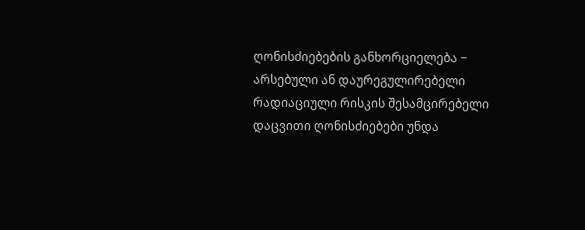ღონისძიებების განხორციელება − არსებული ან დაურეგულირებელი რადიაციული რისკის შესამცირებელი დაცვითი ღონისძიებები უნდა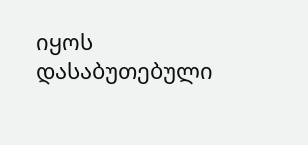იყოს დასაბუთებული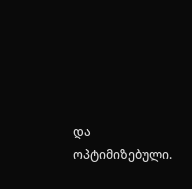და ოპტიმიზებული.